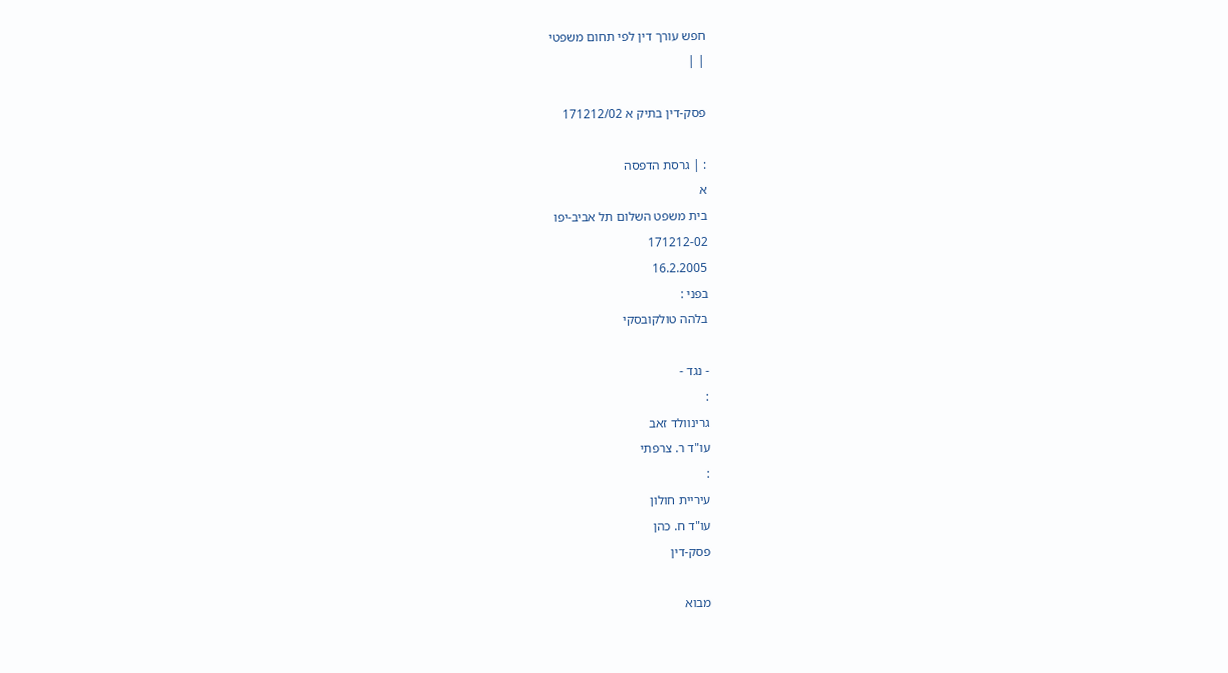חפש עורך דין לפי תחום משפטי
| |

פסק-דין בתיק א 171212/02

: | גרסת הדפסה
א
בית משפט השלום תל אביב-יפו
171212-02
16.2.2005
בפני :
בלהה טולקובסקי

- נגד -
:
גרינוולד זאב
עו"ד ר. צרפתי
:
עיריית חולון
עו"ד ח. כהן
פסק-דין

מבוא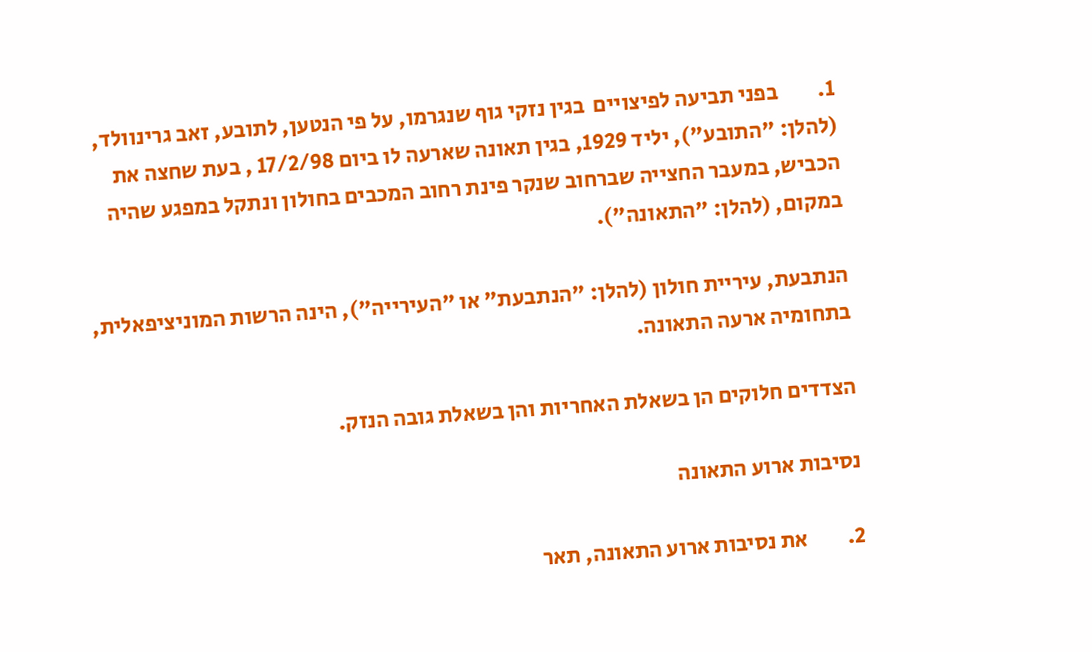1.         בפני תביעה לפיצויים  בגין נזקי גוף שנגרמו, על פי הנטען, לתובע, זאב גרינוולד, (להלן: "התובע"), יליד 1929, בגין תאונה שארעה לו ביום 17/2/98 , בעת שחצה את הכביש, במעבר החצייה שברחוב שנקר פינת רחוב המכבים בחולון ונתקל במפגע שהיה במקום, (להלן: "התאונה").

הנתבעת, עיריית חולון (להלן: "הנתבעת" או "העירייה"), הינה הרשות המוניציפאלית, בתחומיה ארעה התאונה.

הצדדים חלוקים הן בשאלת האחריות והן בשאלת גובה הנזק.

נסיבות ארוע התאונה

2.         את נסיבות ארוע התאונה, תאר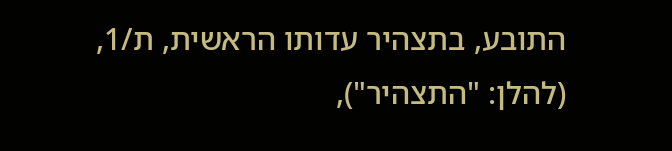התובע, בתצהיר עדותו הראשית, ת/1, (להלן: "התצהיר"),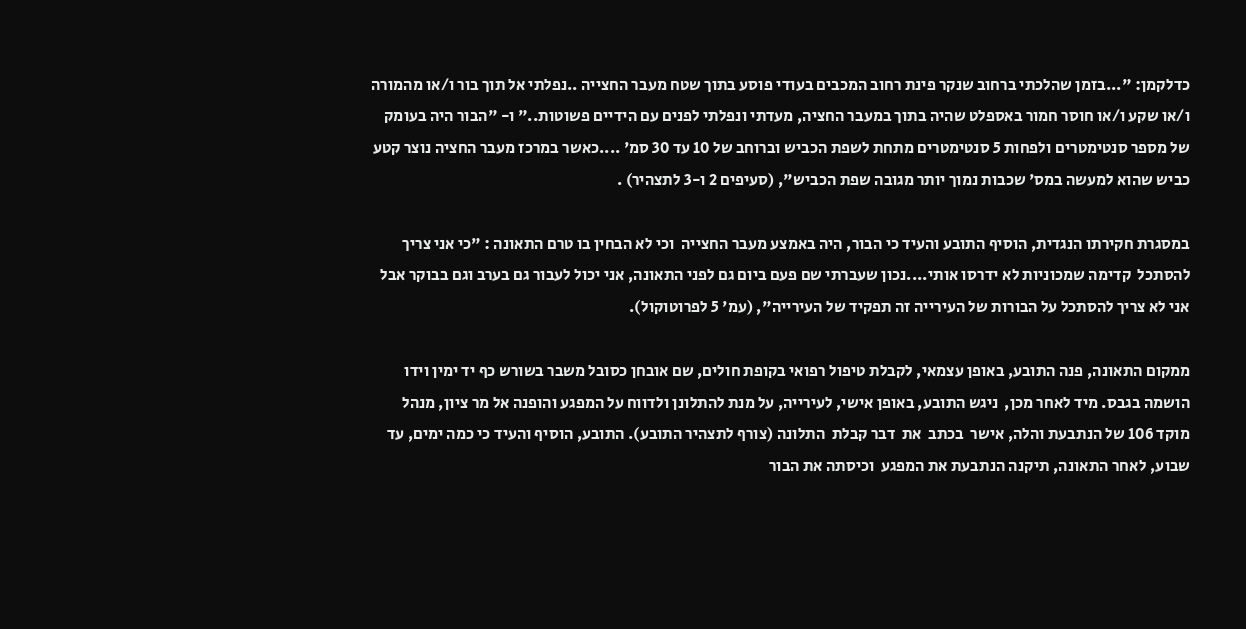כדלקמן: "...בזמן שהלכתי ברחוב שנקר פינת רחוב המכבים בעודי פוסע בתוך שטח מעבר החצייה ..נפלתי אל תוך בור ו/או מהמורה ו/או שקע ו/או חוסר חמור באספלט שהיה בתוך במעבר החציה, מעדתי ונפלתי לפנים עם הידיים פשוטות.." ו- "הבור היה בעומק של מספר סנטימטרים ולפחות 5 סנטימטרים מתחת לשפת הכביש וברוחב של 10 עד 30 סמ' ....כאשר במרכז מעבר החציה נוצר קטע כביש שהוא למעשה במס' שכבות נמוך יותר מגובה שפת הכביש", (סעיפים 2 ו-3 לתצהיר) .

במסגרת חקירתו הנגדית, הוסיף התובע והעיד כי הבור, היה באמצע מעבר החצייה  וכי לא הבחין בו טרם התאונה : "כי אני צריך להסתכל  קדימה שמכוניות לא ידרסו אותי....נכון שעברתי שם פעם ביום גם לפני התאונה, אני יכול לעבור גם בערב וגם בבוקר אבל אני לא צריך להסתכל על הבורות של העירייה זה תפקיד של העירייה", (עמ' 5 לפרוטוקול).

ממקום התאונה, פנה התובע, באופן עצמאי, לקבלת טיפול רפואי בקופת חולים, שם אובחן כסובל משבר בשורש כף יד ימין וידו הושמה בגבס. מיד לאחר מכן,  ניגש התובע, באופן אישי, לעירייה, על מנת להתלונן ולדווח על המפגע והופנה אל מר ציון, מנהל מוקד 106 של הנתבעת והלה, אישר  בכתב  את  דבר קבלת  התלונה (צורף לתצהיר התובע). התובע, הוסיף והעיד כי כמה ימים, עד שבוע, לאחר התאונה, תיקנה הנתבעת את המפגע  וכיסתה את הבור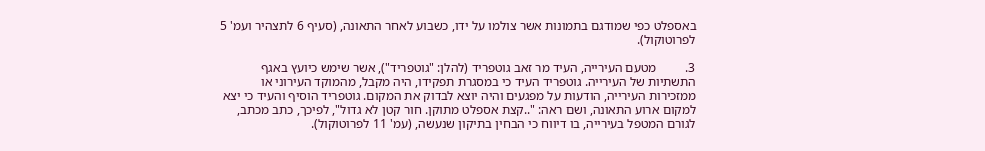באספלט כפי שמודגם בתמונות אשר צולמו על ידו, כשבוע לאחר התאונה, (סעיף 6 לתצהיר ועמ' 5 לפרוטוקול).

3.         מטעם העירייה, העיד מר זאב גוטפריד (להלן: "גוטפריד"), אשר שימש כיועץ באגף התשתיות של העירייה. גוטפריד העיד כי במסגרת תפקידו, היה מקבל, מהמוקד העירוני או ממזכירות העירייה, הודעות על מפגעים והיה יוצא לבדוק את המקום. גוטפריד הוסיף והעיד כי יצא למקום ארוע התאונה, ושם ראה: "..קצת אספלט מתוקן. חור קטן לא גדול", לפיכך, כתב מכתב, לגורם המטפל בעירייה, בו דיווח כי הבחין בתיקון שנעשה, (עמ' 11 לפרוטוקול).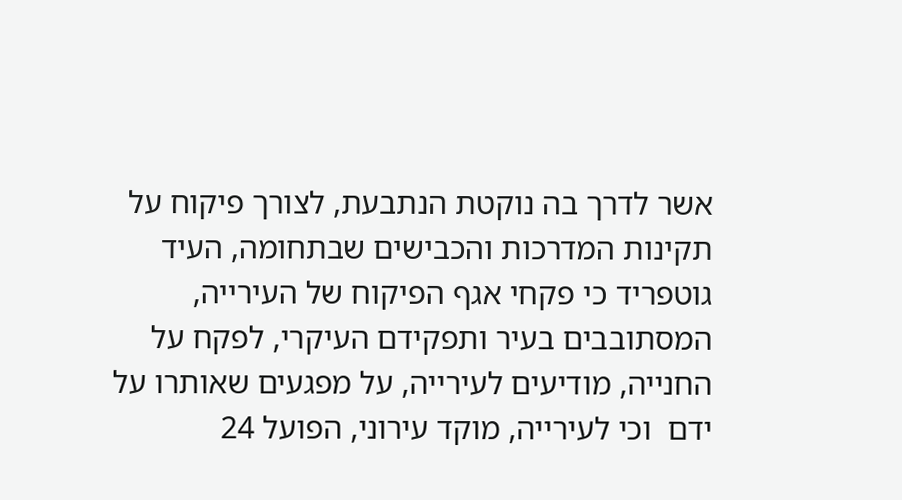אשר לדרך בה נוקטת הנתבעת, לצורך פיקוח על תקינות המדרכות והכבישים שבתחומה, העיד גוטפריד כי פקחי אגף הפיקוח של העירייה, המסתובבים בעיר ותפקידם העיקרי, לפקח על החנייה, מודיעים לעירייה, על מפגעים שאותרו על ידם  וכי לעירייה, מוקד עירוני, הפועל 24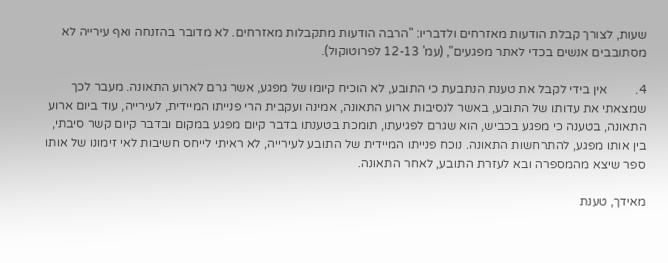שעות, לצורך קבלת הודעות מאזרחים ולדבריו: "הרבה הודעות מתקבלות מאזרחים. לא מדובר בהזנחה ואף עירייה לא מסתובבים אנשים בכדי לאתר מפגעים", (עמ' 12-13 לפרוטוקול).

4.         אין בידי לקבל את טענת הנתבעת כי התובע, לא הוכיח קיומו של מפגע, אשר גרם לארוע התאונה. מעבר לכך שמצאתי את עדותו של התובע, באשר לנסיבות ארוע התאונה, אמינה ועקבית הרי פנייתו המיידית, לעירייה, עוד ביום ארוע התאונה, בטענה כי מפגע בכביש, הוא שגרם לפגיעתו, תומכת בטענתו בדבר קיום מפגע במקום ובדבר קיום קשר סיבתי, בין אותו מפגע, להתרחשות התאונה. נוכח פנייתו המיידית של התובע לעירייה, לא ראיתי לייחס חשיבות לאי זימונו של אותו ספר שיצא מהמספרה ובא לעזרת התובע, לאחר התאונה.

מאידך, טענת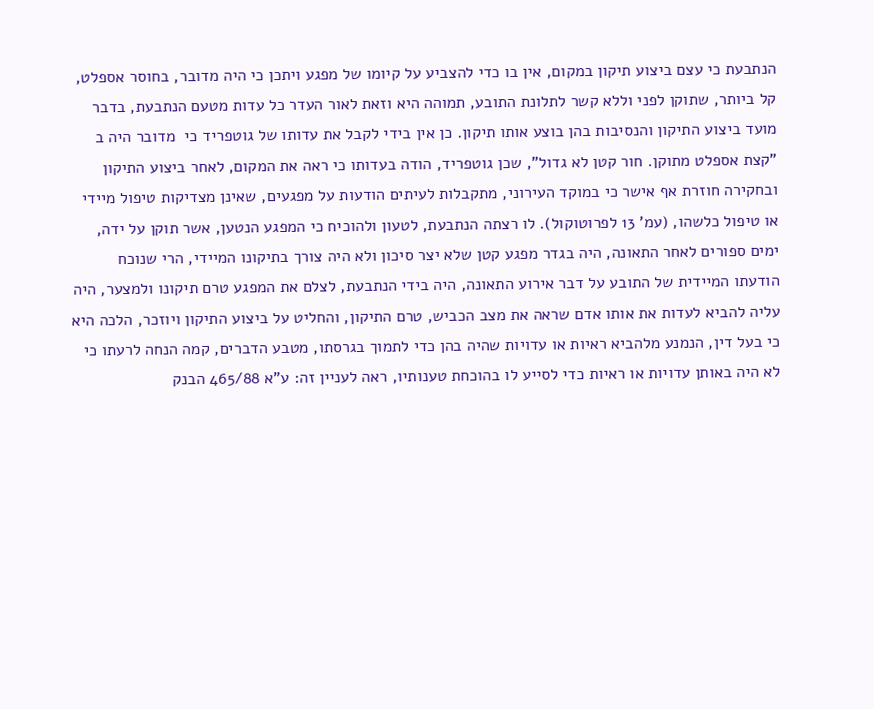הנתבעת כי עצם ביצוע תיקון במקום, אין בו כדי להצביע על קיומו של מפגע ויתכן כי היה מדובר, בחוסר אספלט, קל ביותר, שתוקן לפני וללא קשר לתלונת התובע, תמוהה היא וזאת לאור העדר כל עדות מטעם הנתבעת, בדבר מועד ביצוע התיקון והנסיבות בהן בוצע אותו תיקון. כן אין בידי לקבל את עדותו של גוטפריד כי  מדובר היה ב "קצת אספלט מתוקן. חור קטן לא גדול", שכן גוטפריד, הודה בעדותו כי ראה את המקום, לאחר ביצוע התיקון ובחקירה חוזרת אף אישר כי במוקד העירוני, מתקבלות לעיתים הודעות על מפגעים, שאינן מצדיקות טיפול מיידי או טיפול כלשהו, (עמ' 13 לפרוטוקול). לו רצתה הנתבעת, לטעון ולהוכיח כי המפגע הנטען, אשר תוקן על ידה, ימים ספורים לאחר התאונה, היה בגדר מפגע קטן שלא יצר סיכון ולא היה צורך בתיקונו המיידי, הרי שנוכח הודעתו המיידית של התובע על דבר אירוע התאונה, היה בידי הנתבעת, לצלם את המפגע טרם תיקונו ולמצער, היה עליה להביא לעדות את אותו אדם שראה את מצב הכביש, טרם התיקון, והחליט על ביצוע התיקון ויוזכר, הלכה היא כי בעל דין, הנמנע מלהביא ראיות או עדויות שהיה בהן כדי לתמוך בגרסתו, מטבע הדברים, קמה הנחה לרעתו כי לא היה באותן עדויות או ראיות כדי לסייע לו בהוכחת טענותיו, ראה לעניין זה: ע"א 465/88 הבנק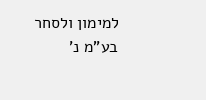למימון ולסחר בע"מ נ'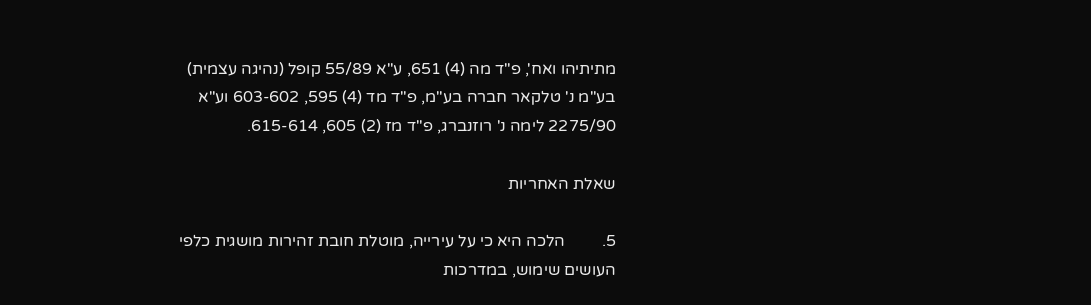מתיתיהו ואח', פ"ד מה (4) 651, ע"א 55/89 קופל (נהיגה עצמית) בע"מ נ' טלקאר חברה בע"מ, פ"ד מד (4) 595, 603-602 וע"א 2275/90 לימה נ' רוזנברג, פ"ד מז (2) 605, 615-614.

שאלת האחריות

5.         הלכה היא כי על עירייה, מוטלת חובת זהירות מושגית כלפי העושים שימוש, במדרכות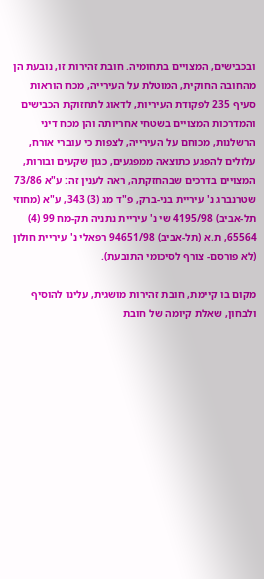ובכבישים, המצויים בתחומיה. חובת זהירות זו, נובעת הן מהחובה החוקית, המוטלת על העירייה, מכח הוראות סעיף 235 לפקודת העיריות, לדאוג לתחזוקת הכבישים והמדרכות המצויים בשטחי אחריותה והן מכח דיני הרשלנות, מכוחם על העירייה, לצפות כי עוברי אורח, עלולים להפגע כתוצאה ממפגעים, כגון שקעים ובורות, המצויים בדרכים שבהחזקתה, ראה לענין זה: ע"א 73/86 שטרנברג נ' עיריית בני-ברק, פ"ד מג (3) 343, ע"א (מחוזי תל-אביב) 4195/98 שי נ' עיריית נתניה תק-מח 99 (4) 65564, ת.א (תל-אביב) 94651/98 רפאלי נ' עיריית חולון (לא פורסם- צורף לסיכומי התובעת).

מקום בו קיימת, חובת זהירות מושגית, עלינו להוסיף ולבחון, שאלת קיומה של חובת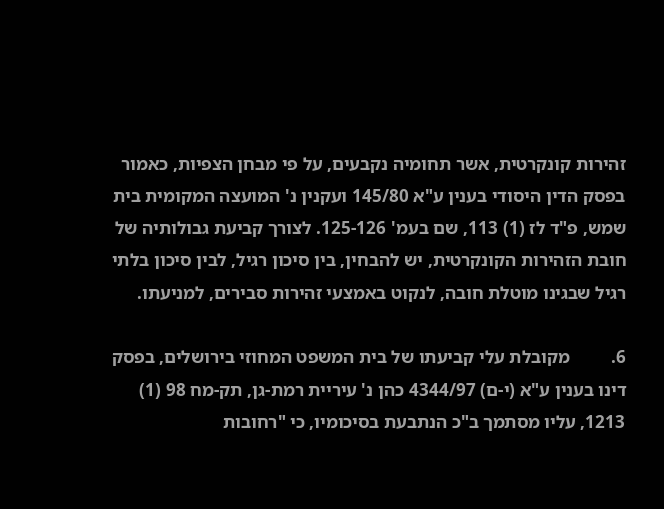זהירות קונקרטית, אשר תחומיה נקבעים, על פי מבחן הצפיות, כאמור בפסק הדין היסודי בענין ע"א 145/80 ועקנין נ' המועצה המקומית בית שמש, פ"ד לז (1) 113, שם בעמ' 125-126. לצורך קביעת גבולותיה של חובת הזהירות הקונקרטית, יש להבחין, בין סיכון רגיל, לבין סיכון בלתי רגיל שבגינו מוטלת חובה, לנקוט באמצעי זהירות סבירים, למניעתו.

6.         מקובלת עלי קביעתו של בית המשפט המחוזי בירושלים, בפסק דינו בענין ע"א (י-ם) 4344/97 כהן נ' עיריית רמת-גן, תק-מח 98 (1) 1213, עליו מסתמך ב"כ הנתבעת בסיכומיו, כי "רחובות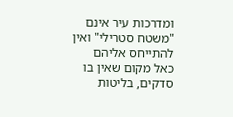ומדרכות עיר אינם "משטח סטרילי" ואין להתייחס אליהם כאל מקום שאין בו סדקים, בליטות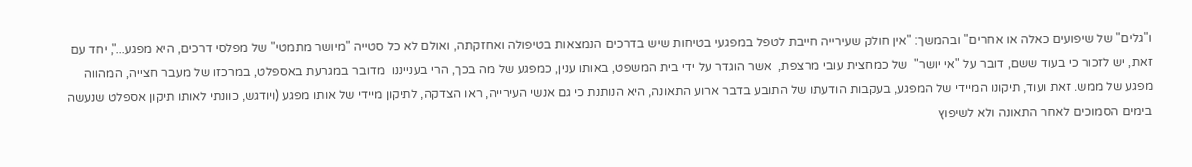ו"גלים" של שיפועים כאלה או אחרים" ובהמשך: "אין חולק שעירייה חייבת לטפל במפגעי בטיחות שיש בדרכים הנמצאות בטיפולה ואחזקתה, ואולם לא כל סטייה "מיושר מתמטי" של מפלסי דרכים, היא מפגע...", יחד עם זאת, יש לזכור כי בעוד ששם, דובר על "אי יושר"  של כמחצית עובי מרצפת,  אשר הוגדר על ידי בית המשפט, באותו ענין, כמפגע של מה בכך, הרי בענייננו  מדובר במגרעת באספלט, במרכזו של מעבר חצייה, המהווה מפגע של ממש. זאת ועוד, תיקונו המיידי של המפגע, בעקבות הודעתו של התובע בדבר ארוע התאונה, היא הנותנת כי גם אנשי העירייה, ראו הצדקה, לתיקון מיידי של אותו מפגע (ויודגש, כוונתי לאותו תיקון אספלט שנעשה בימים הסמוכים לאחר התאונה ולא לשיפוץ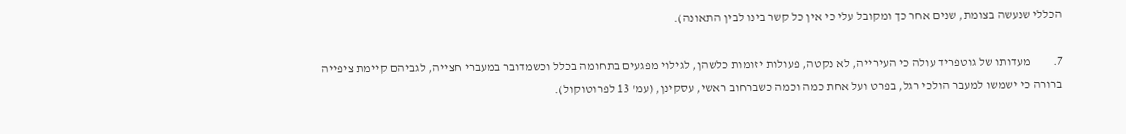הכללי שנעשה בצומת, שנים אחר כך ומקובל עלי כי אין כל קשר בינו לבין התאונה).

7.         מעדותו של גוטפריד עולה כי העירייה, לא נקטה, פעולות יזומות כלשהן, לגילוי מפגעים בתחומה בכלל וכשמדובר במעברי חצייה, לגביהם קיימת ציפייה ברורה כי ישמשו למעבר הולכי רגל, בפרט ועל אחת כמה וכמה כשברחוב ראשי, עסקינן, (עמ' 13 לפרוטוקול).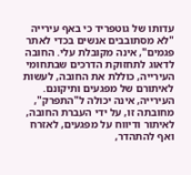עדותו של גוטפריד כי באף עירייה "לא מסתובבים אנשים בכדי לאתר פגמים", אינה מקובלת עלי. החובה לדאוג לתחזוקת הדרכים שבתחומי העירייה, כוללת את החובה, לעשות לאיתורם של מפגעים ותיקונם. העירייה, אינה יכולה ל"התפרק", מחובתה זו, על ידי העברת החובה, לאיתור ודיווח על מפגעים, לאזרח ואף להתהדר,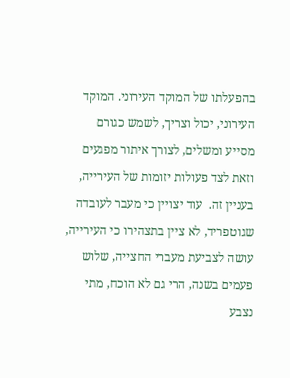בהפעלתו של המוקד העירוני. המוקד העירוני, יכול וצריך, לשמש כגורם מסייע ומשלים, לצורך איתור מפגעים וזאת לצד פעולות יזומות של העירייה, בעניין זה.  עוד יצויין כי מעבר לעובדה שגוטפריד, לא ציין בתצהירו כי העירייה, עושה לצביעת מעברי החצייה, שלוש פעמים בשנה, הרי גם לא הוכח, מתי נצבע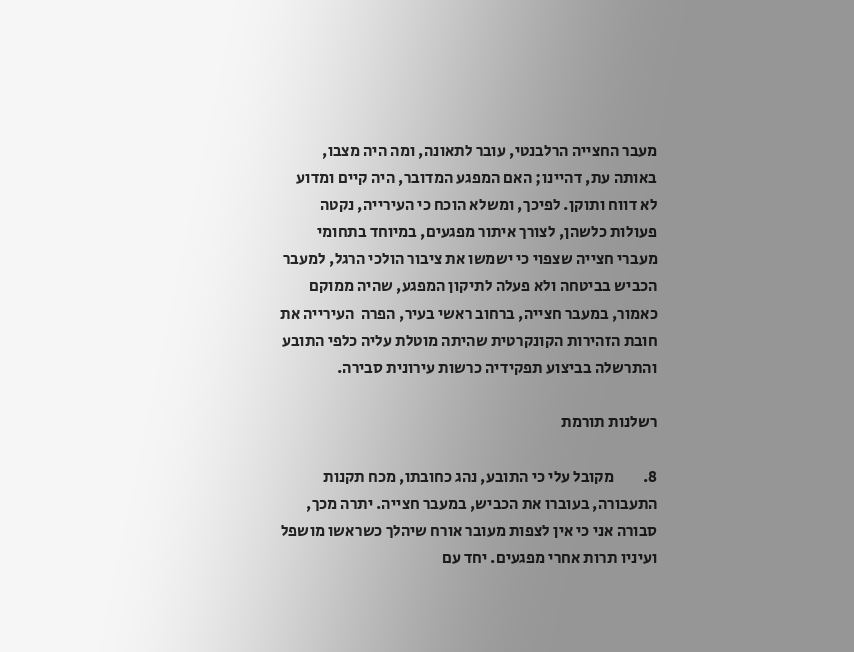מעבר החצייה הרלבנטי, עובר לתאונה, ומה היה מצבו, באותה עת, דהיינו; האם המפגע המדובר, היה קיים ומדוע לא דווח ותוקן. לפיכך, ומשלא הוכח כי העירייה, נקטה פעולות כלשהן, לצורך איתור מפגעים, במיוחד בתחומי מעברי חצייה שצפוי כי ישמשו את ציבור הולכי הרגל, למעבר הכביש בביטחה ולא פעלה לתיקון המפגע, שהיה ממוקם כאמור, במעבר חצייה, ברחוב ראשי בעיר, הפרה  העירייה את חובת הזהירות הקונקרטית שהיתה מוטלת עליה כלפי התובע והתרשלה בביצוע תפקידיה כרשות עירונית סבירה.

רשלנות תורמת

8.         מקובל עלי כי התובע, נהג כחובתו, מכח תקנות התעבורה, בעוברו את הכביש, במעבר חצייה. יתרה מכך, סבורה אני כי אין לצפות מעובר אורח שיהלך כשראשו מושפל ועיניו תרות אחרי מפגעים. יחד עם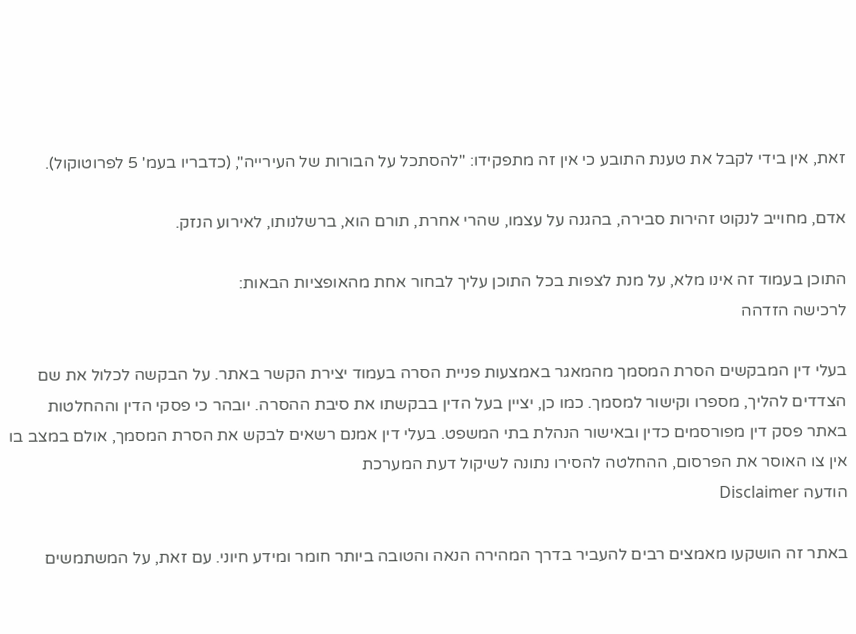זאת, אין בידי לקבל את טענת התובע כי אין זה מתפקידו: "להסתכל על הבורות של העירייה", (כדבריו בעמ' 5 לפרוטוקול).

אדם, מחוייב לנקוט זהירות סבירה, בהגנה על עצמו, שהרי אחרת, תורם הוא, ברשלנותו, לאירוע הנזק.

התוכן בעמוד זה אינו מלא, על מנת לצפות בכל התוכן עליך לבחור אחת מהאופציות הבאות:
לרכישה הזדהה

בעלי דין המבקשים הסרת המסמך מהמאגר באמצעות פניית הסרה בעמוד יצירת הקשר באתר. על הבקשה לכלול את שם הצדדים להליך, מספרו וקישור למסמך. כמו כן, יציין בעל הדין בבקשתו את סיבת ההסרה. יובהר כי פסקי הדין וההחלטות באתר פסק דין מפורסמים כדין ובאישור הנהלת בתי המשפט. בעלי דין אמנם רשאים לבקש את הסרת המסמך, אולם במצב בו אין צו האוסר את הפרסום, ההחלטה להסירו נתונה לשיקול דעת המערכת
הודעה Disclaimer

באתר זה הושקעו מאמצים רבים להעביר בדרך המהירה הנאה והטובה ביותר חומר ומידע חיוני. עם זאת, על המשתמשים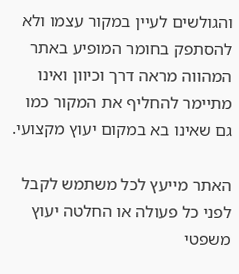והגולשים לעיין במקור עצמו ולא להסתפק בחומר המופיע באתר המהווה מראה דרך וכיוון ואינו מתיימר להחליף את המקור כמו גם שאינו בא במקום יעוץ מקצועי.

האתר מייעץ לכל משתמש לקבל לפני כל פעולה או החלטה יעוץ משפטי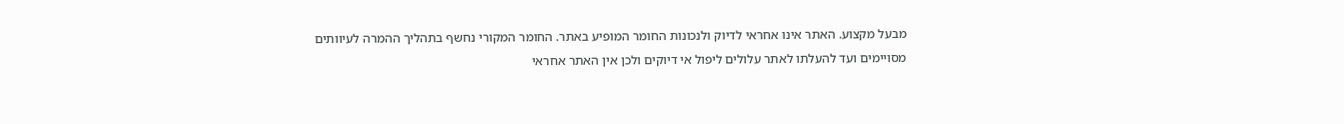מבעל מקצוע. האתר אינו אחראי לדיוק ולנכונות החומר המופיע באתר. החומר המקורי נחשף בתהליך ההמרה לעיוותים מסויימים ועד להעלתו לאתר עלולים ליפול אי דיוקים ולכן אין האתר אחראי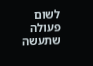לשום פעולה שתעשה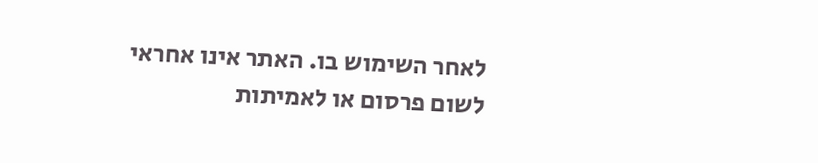לאחר השימוש בו. האתר אינו אחראי לשום פרסום או לאמיתות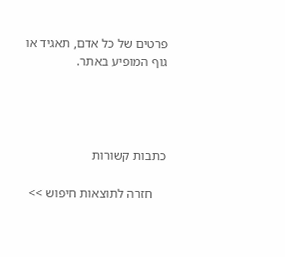פרטים של כל אדם, תאגיד או גוף המופיע באתר.




כתבות קשורות

    חזרה לתוצאות חיפוש >>